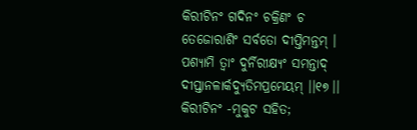କିରୀଟିନଂ ଗଦିନଂ ଚକ୍ରିଣଂ ଚ
ତେଜୋରାଶିଂ ସର୍ବତୋ ଦୀପ୍ତିମନ୍ତମ୍ ।
ପଶ୍ୟାମି ତ୍ୱାଂ ଦୁର୍ନିରୀକ୍ଷ୍ୟଂ ସମନ୍ତାଦ୍
ଦୀପ୍ତାନଳାର୍କଦ୍ୟୁତିମପ୍ରମେୟମ୍ ।।୧୭।।
କିରୀଟିନଂ -ମୁକୁଟ ସହିତ;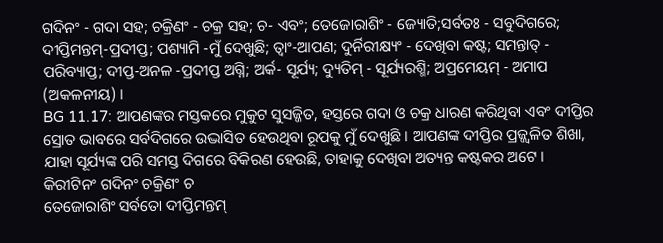ଗଦିନଂ - ଗଦା ସହ; ଚକ୍ରିଣଂ - ଚକ୍ର ସହ; ଚ- ଏବଂ; ତେଜୋରାଶିଂ - ଜ୍ୟୋତି;ସର୍ବତଃ - ସବୁଦିଗରେ; ଦୀପ୍ତିମନ୍ତମ୍-ପ୍ରଦୀପ୍ତ; ପଶ୍ୟାମି -ମୁଁ ଦେଖୁଛି; ତ୍ୱାଂ-ଆପଣ; ଦୁର୍ନିରୀକ୍ଷ୍ୟଂ - ଦେଖିବା କଷ୍ଟ; ସମନ୍ତାତ୍ - ପରିବ୍ୟାପ୍ତ; ଦୀପ୍ତ-ଅନଳ -ପ୍ରଦୀପ୍ତ ଅଗ୍ନି; ଅର୍କ- ସୂର୍ଯ୍ୟ; ଦ୍ୟୁତିମ୍ - ସୂର୍ଯ୍ୟରଶ୍ମି; ଅପ୍ରମେୟମ୍ - ଅମାପ (ଅକଳନୀୟ) ।
BG 11.17: ଆପଣଙ୍କର ମସ୍ତକରେ ମୁକୁଟ ସୁସଜ୍ଜିତ, ହସ୍ତରେ ଗଦା ଓ ଚକ୍ର ଧାରଣ କରିଥିବା ଏବଂ ଦୀପ୍ତିର ସ୍ରୋତ ଭାବରେ ସର୍ବଦିଗରେ ଉଦ୍ଭାସିତ ହେଉଥିବା ରୂପକୁ ମୁଁ ଦେଖୁଛି । ଆପଣଙ୍କ ଦୀପ୍ତିର ପ୍ରଜ୍ଜ୍ୱଳିତ ଶିଖା, ଯାହା ସୂର୍ଯ୍ୟଙ୍କ ପରି ସମସ୍ତ ଦିଗରେ ବିକିରଣ ହେଉଛି, ତାହାକୁ ଦେଖିବା ଅତ୍ୟନ୍ତ କଷ୍ଟକର ଅଟେ ।
କିରୀଟିନଂ ଗଦିନଂ ଚକ୍ରିଣଂ ଚ
ତେଜୋରାଶିଂ ସର୍ବତୋ ଦୀପ୍ତିମନ୍ତମ୍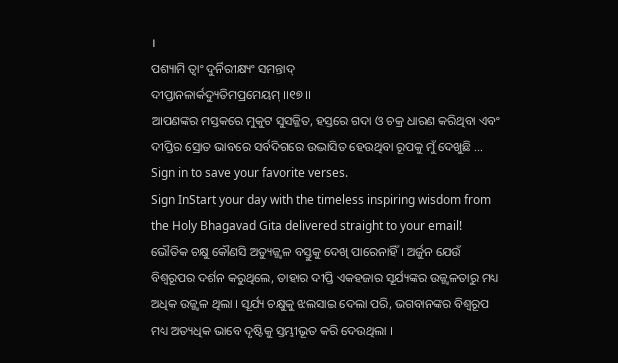।
ପଶ୍ୟାମି ତ୍ୱାଂ ଦୁର୍ନିରୀକ୍ଷ୍ୟଂ ସମନ୍ତାଦ୍
ଦୀପ୍ତାନଳାର୍କଦ୍ୟୁତିମପ୍ରମେୟମ୍ ।।୧୭।।
ଆପଣଙ୍କର ମସ୍ତକରେ ମୁକୁଟ ସୁସଜ୍ଜିତ, ହସ୍ତରେ ଗଦା ଓ ଚକ୍ର ଧାରଣ କରିଥିବା ଏବଂ ଦୀପ୍ତିର ସ୍ରୋତ ଭାବରେ ସର୍ବଦିଗରେ ଉଦ୍ଭାସିତ ହେଉଥିବା ରୂପକୁ ମୁଁ ଦେଖୁଛି …
Sign in to save your favorite verses.
Sign InStart your day with the timeless inspiring wisdom from the Holy Bhagavad Gita delivered straight to your email!
ଭୌତିକ ଚକ୍ଷୁ କୌଣସି ଅତ୍ୟୁଜ୍ଜ୍ୱଳ ବସ୍ତୁକୁ ଦେଖି ପାରେନାହିଁ । ଅର୍ଜୁନ ଯେଉଁ ବିଶ୍ୱରୂପର ଦର୍ଶନ କରୁଥିଲେ, ତାହାର ଦୀପ୍ତି ଏକହଜାର ସୂର୍ଯ୍ୟଙ୍କର ଉଜ୍ଜ୍ୱଳତାରୁ ମଧ୍ୟ ଅଧିକ ଉଜ୍ଜ୍ୱଳ ଥିଲା । ସୂର୍ଯ୍ୟ ଚକ୍ଷୁକୁ ଝଲସାଇ ଦେଲା ପରି, ଭଗବାନଙ୍କର ବିଶ୍ୱରୂପ ମଧ୍ୟ ଅତ୍ୟଧିକ ଭାବେ ଦୃଷ୍ଟିକୁ ସ୍ତମ୍ଭୀଭୂତ କରି ଦେଉଥିଲା ।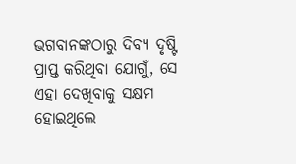ଭଗବାନଙ୍କଠାରୁ ଦିବ୍ୟ ଦୃଷ୍ଟି ପ୍ରାପ୍ତ କରିଥିବା ଯୋଗୁଁ, ସେ ଏହା ଦେଖିବାକୁ ସକ୍ଷମ ହୋଇଥିଲେ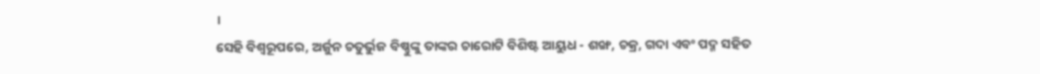।
ସେହି ବିଶ୍ୱରୂପରେ, ଅର୍ଜୁନ ଚତୁର୍ଭୁଜ ବିଷ୍ଣୁଙ୍କୁ ତାଙ୍କର ଚାରୋଟି ବିଶିଷ୍ଟ ଆୟୁଧ - ଶଙ୍ଖ, ଚକ୍ର, ଗଦା ଏବଂ ପଦ୍ମ ସହିତ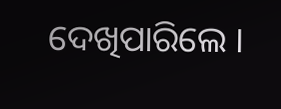ଦେଖିପାରିଲେ ।